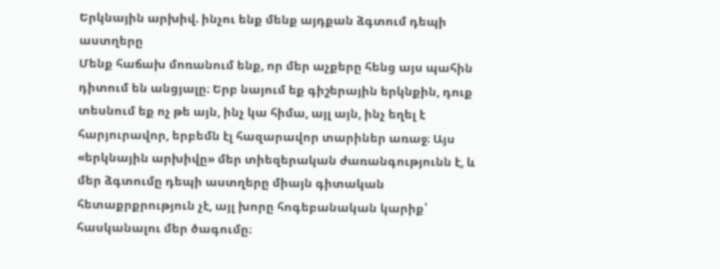Երկնային արխիվ. ինչու ենք մենք այդքան ձգտում դեպի աստղերը
Մենք հաճախ մոռանում ենք, որ մեր աչքերը հենց այս պահին դիտում են անցյալը։ Երբ նայում եք գիշերային երկնքին, դուք տեսնում եք ոչ թե այն, ինչ կա հիմա, այլ այն, ինչ եղել է հարյուրավոր, երբեմն էլ հազարավոր տարիներ առաջ։ Այս «երկնային արխիվը» մեր տիեզերական ժառանգությունն է, և մեր ձգտումը դեպի աստղերը միայն գիտական հետաքրքրություն չէ, այլ խորը հոգեբանական կարիք՝ հասկանալու մեր ծագումը։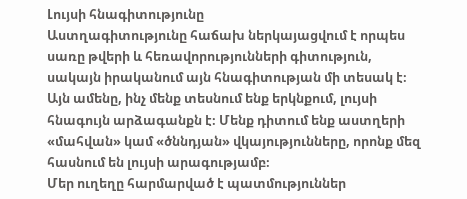Լույսի հնագիտությունը
Աստղագիտությունը հաճախ ներկայացվում է որպես սառը թվերի և հեռավորությունների գիտություն, սակայն իրականում այն հնագիտության մի տեսակ է։ Այն ամենը, ինչ մենք տեսնում ենք երկնքում, լույսի հնագույն արձագանքն է։ Մենք դիտում ենք աստղերի «մահվան» կամ «ծննդյան» վկայությունները, որոնք մեզ հասնում են լույսի արագությամբ։
Մեր ուղեղը հարմարված է պատմություններ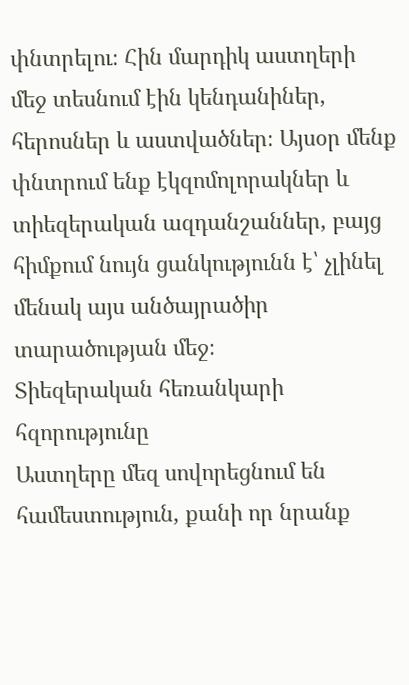փնտրելու։ Հին մարդիկ աստղերի մեջ տեսնում էին կենդանիներ, հերոսներ և աստվածներ։ Այսօր մենք փնտրում ենք էկզոմոլորակներ և տիեզերական ազդանշաններ, բայց հիմքում նույն ցանկությունն է՝ չլինել մենակ այս անծայրածիր տարածության մեջ։
Տիեզերական հեռանկարի հզորությունը
Աստղերը մեզ սովորեցնում են համեստություն, քանի որ նրանք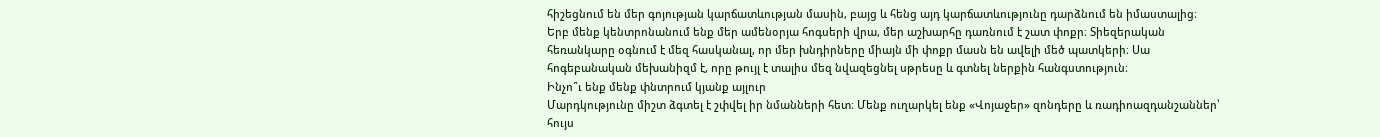հիշեցնում են մեր գոյության կարճատևության մասին, բայց և հենց այդ կարճատևությունը դարձնում են իմաստալից։
Երբ մենք կենտրոնանում ենք մեր ամենօրյա հոգսերի վրա, մեր աշխարհը դառնում է շատ փոքր։ Տիեզերական հեռանկարը օգնում է մեզ հասկանալ, որ մեր խնդիրները միայն մի փոքր մասն են ավելի մեծ պատկերի։ Սա հոգեբանական մեխանիզմ է, որը թույլ է տալիս մեզ նվազեցնել սթրեսը և գտնել ներքին հանգստություն։
Ինչո՞ւ ենք մենք փնտրում կյանք այլուր
Մարդկությունը միշտ ձգտել է շփվել իր նմանների հետ։ Մենք ուղարկել ենք «Վոյաջեր» զոնդերը և ռադիոազդանշաններ՝ հույս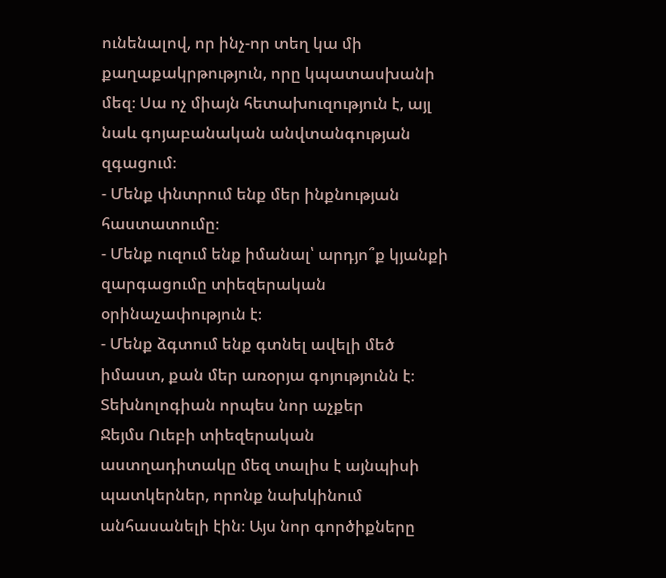ունենալով, որ ինչ-որ տեղ կա մի քաղաքակրթություն, որը կպատասխանի մեզ։ Սա ոչ միայն հետախուզություն է, այլ նաև գոյաբանական անվտանգության զգացում։
- Մենք փնտրում ենք մեր ինքնության հաստատումը։
- Մենք ուզում ենք իմանալ՝ արդյո՞ք կյանքի զարգացումը տիեզերական օրինաչափություն է։
- Մենք ձգտում ենք գտնել ավելի մեծ իմաստ, քան մեր առօրյա գոյությունն է։
Տեխնոլոգիան որպես նոր աչքեր
Ջեյմս Ուեբի տիեզերական աստղադիտակը մեզ տալիս է այնպիսի պատկերներ, որոնք նախկինում անհասանելի էին։ Այս նոր գործիքները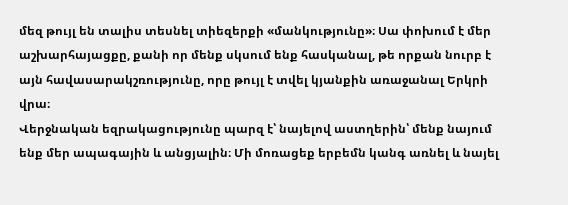մեզ թույլ են տալիս տեսնել տիեզերքի «մանկությունը»։ Սա փոխում է մեր աշխարհայացքը, քանի որ մենք սկսում ենք հասկանալ, թե որքան նուրբ է այն հավասարակշռությունը, որը թույլ է տվել կյանքին առաջանալ Երկրի վրա։
Վերջնական եզրակացությունը պարզ է՝ նայելով աստղերին՝ մենք նայում ենք մեր ապագային և անցյալին։ Մի մոռացեք երբեմն կանգ առնել և նայել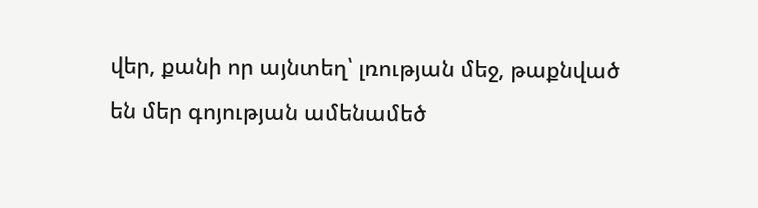վեր, քանի որ այնտեղ՝ լռության մեջ, թաքնված են մեր գոյության ամենամեծ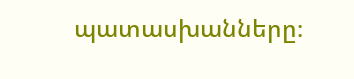պատասխանները։